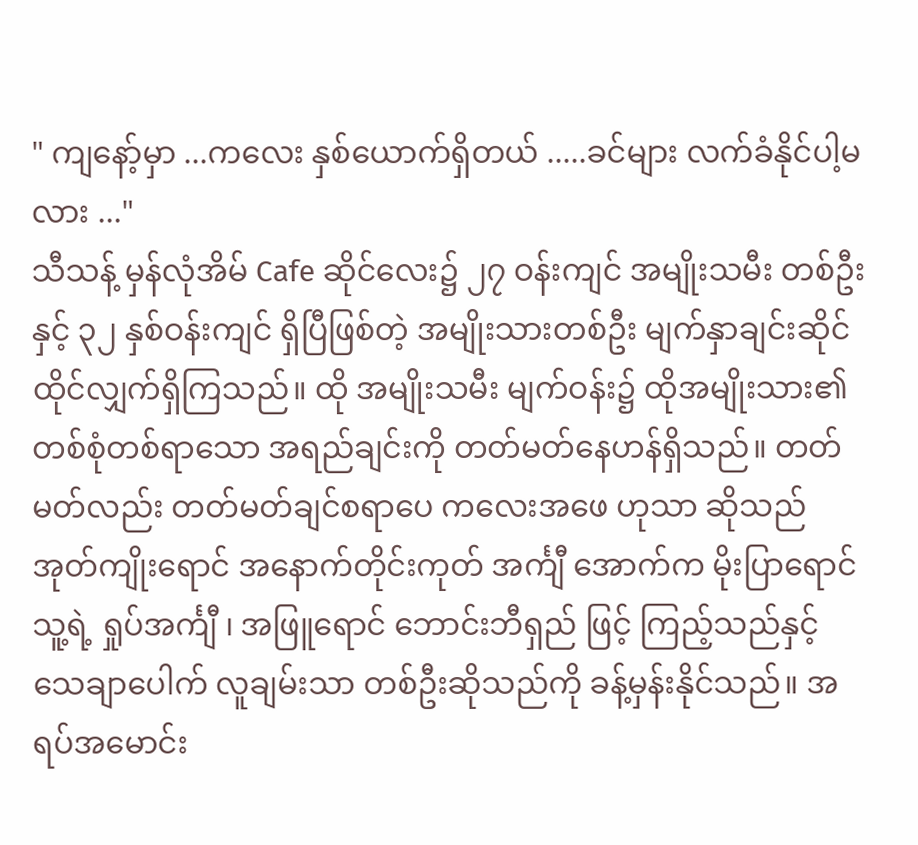" ကျနော့်မှာ ...ကလေး နှစ်ယောက်ရှိတယ် .....ခင်များ လက်ခံနိုင်ပါ့မလား ..."
သီသန့် မှန်လုံအိမ် Cafe ဆိုင်လေး၌ ၂၇ ဝန်းကျင် အမျိုးသမီး တစ်ဦး နှင့် ၃၂ နှစ်ဝန်းကျင် ရှိပြီဖြစ်တဲ့ အမျိုးသားတစ်ဦး မျက်နှာချင်းဆိုင် ထိုင်လျှက်ရှိကြသည်။ ထို အမျိုးသမီး မျက်ဝန်း၌ ထိုအမျိုးသား၏ တစ်စုံတစ်ရာသော အရည်ချင်းကို တတ်မတ်နေဟန်ရှိသည်။ တတ်မတ်လည်း တတ်မတ်ချင်စရာပေ ကလေးအဖေ ဟုသာ ဆိုသည် အုတ်ကျိုးရောင် အနောက်တိုင်းကုတ် အင်္ကျီ အောက်က မိုးပြာရောင် သူ့ရဲ့ ရှုပ်အင်္ကျီ ၊ အဖြူရောင် ဘောင်းဘီရှည် ဖြင့် ကြည့်သည်နှင့် သေချာပေါက် လူချမ်းသာ တစ်ဦးဆိုသည်ကို ခန့်မှန်းနိုင်သည်။ အရပ်အမောင်း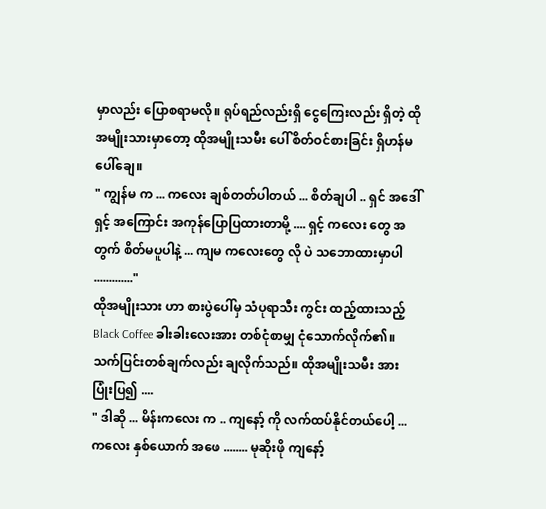မှာလည်း ပြောစရာမလို။ ရုပ်ရည်လည်းရှိ ငွေကြေးလည်း ရှိတဲ့ ထိုအမျိုးသားမှာတော့ ထိုအမျိုးသမီး ပေါ် စိတ်ဝင်စားခြင်း ရှိဟန်မပေါ်ချေ။
" ကျွန်မ က ... ကလေး ချစ်တတ်ပါတယ် ... စိတ်ချပါ .. ရှင် အဒေါ် ရှင့် အကြောင်း အကုန်ပြောပြထားတာမို့ .... ရှင့် ကလေး တွေ အတွက် စိတ်မပူပါနဲ့ ... ကျမ ကလေးတွေ လို ပဲ သဘောထားမှာပါ ............."
ထိုအမျိုးသား ဟာ စားပွဲပေါ်မှ သံပုရာသီး ကွင်း ထည့်ထားသည့် Black Coffee ခါးခါးလေးအား တစ်ငုံစာမျှ ငုံသောက်လိုက်၏။ သက်ပြင်းတစ်ချက်လည်း ချလိုက်သည်။ ထိုအမျိုးသမီး အား ပြုံးပြ၍ ....
" ဒါဆို ... မိန်းကလေး က .. ကျနော့် ကို လက်ထပ်နိုင်တယ်ပေါ့ ... ကလေး နှစ်ယောက် အဖေ ........ မုဆိုးဖို ကျနော့်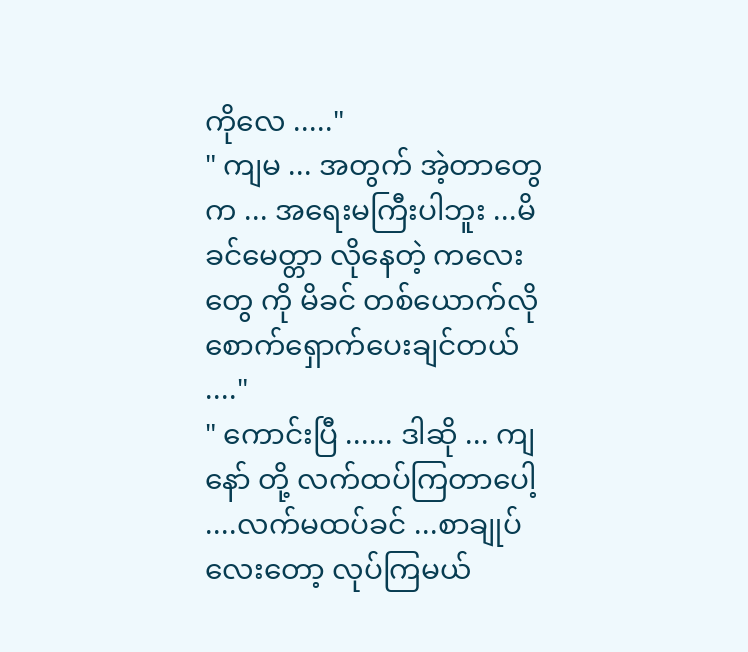ကိုလေ ....."
" ကျမ ... အတွက် အဲ့တာတွေက ... အရေးမကြီးပါဘူး ...မိခင်မေတ္တာ လိုနေတဲ့ ကလေးတွေ ကို မိခင် တစ်ယောက်လို စောက်ရှောက်ပေးချင်တယ် ...."
" ကောင်းပြီ ...... ဒါဆို ... ကျနော် တို့ လက်ထပ်ကြတာပေါ့ ....လက်မထပ်ခင် ...စာချုပ်လေးတော့ လုပ်ကြမယ်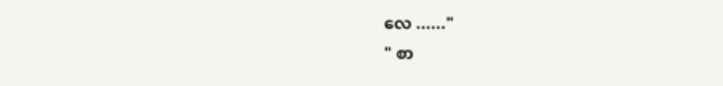လေ ......"
" စာ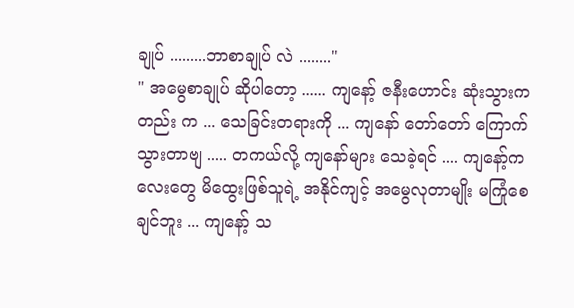ချုပ် .........ဘာစာချုပ် လဲ ........"
" အမွေစာချုပ် ဆိုပါတော့ ...... ကျနော့် ဇနီးဟောင်း ဆုံးသွားကတည်း က ... သေခြင်းတရားကို ... ကျနော် တော်တော် ကြောက်သွားတာဗျ ..... တကယ်လို့ ကျနော်များ သေခဲ့ရင် .... ကျနော့်ကလေးတွေ မိထွေးဖြစ်သူရဲ့ အနိုင်ကျင့် အမွေလုတာမျိုး မကြုံစေချင်ဘူး ... ကျနော့် သ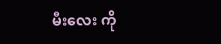မီးလေး ကို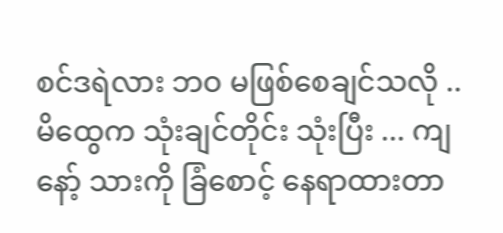စင်ဒရဲလား ဘဝ မဖြစ်စေချင်သလို .. မိထွေက သုံးချင်တိုင်း သုံးပြီး ... ကျနော့် သားကို ခြံစောင့် နေရာထားတာ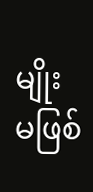မျိုး မဖြစ်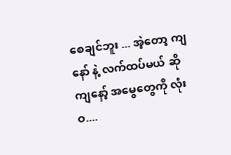စေချင်ဘူး ... အဲ့တော့ ကျနော် နဲ့ လက်ထပ်မယ် ဆို ကျနော့် အမွေတွေကို လုံးဝ....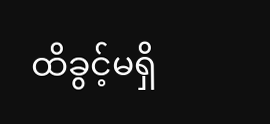ထိခွင့်မရှိ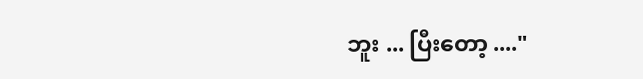ဘူး ... ပြီးတော့ ...."